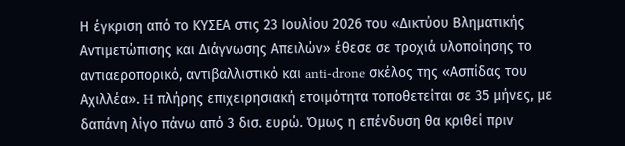Η έγκριση από το ΚΥΣΕΑ στις 23 Ιουλίου 2026 του «Δικτύου Βληματικής Αντιμετώπισης και Διάγνωσης Απειλών» έθεσε σε τροχιά υλοποίησης το αντιαεροπορικό, αντιβαλλιστικό και anti-drone σκέλος της «Ασπίδας του Αχιλλέα». H πλήρης επιχειρησιακή ετοιμότητα τοποθετείται σε 35 μήνες, με δαπάνη λίγο πάνω από 3 δισ. ευρώ. Όμως η επένδυση θα κριθεί πριν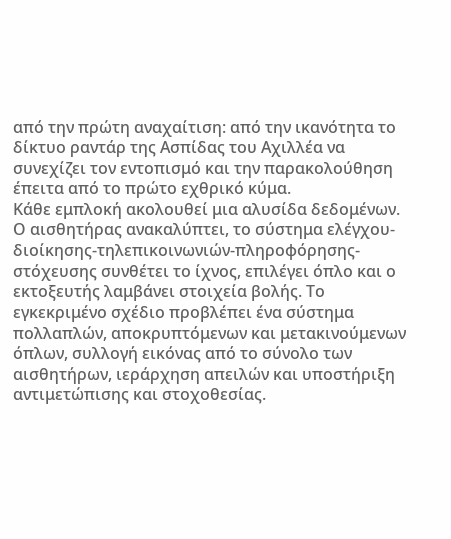από την πρώτη αναχαίτιση: από την ικανότητα το δίκτυο ραντάρ της Ασπίδας του Αχιλλέα να συνεχίζει τον εντοπισμό και την παρακολούθηση έπειτα από το πρώτο εχθρικό κύμα.
Κάθε εμπλοκή ακολουθεί μια αλυσίδα δεδομένων. Ο αισθητήρας ανακαλύπτει, το σύστημα ελέγχου-διοίκησης-τηλεπικοινωνιών-πληροφόρησης-στόχευσης συνθέτει το ίχνος, επιλέγει όπλο και ο εκτοξευτής λαμβάνει στοιχεία βολής. Το εγκεκριμένο σχέδιο προβλέπει ένα σύστημα πολλαπλών, αποκρυπτόμενων και μετακινούμενων όπλων, συλλογή εικόνας από το σύνολο των αισθητήρων, ιεράρχηση απειλών και υποστήριξη αντιμετώπισης και στοχοθεσίας.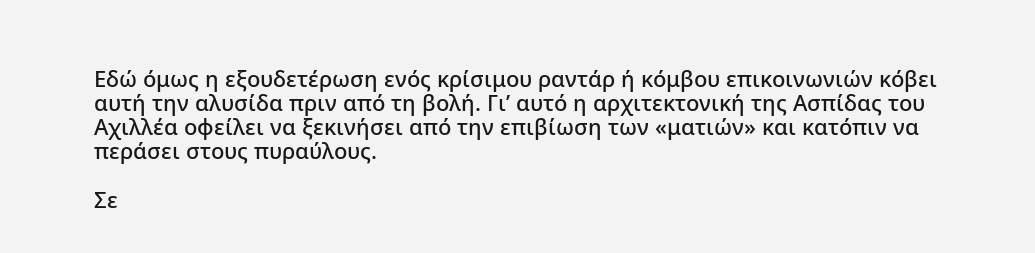Εδώ όμως η εξουδετέρωση ενός κρίσιμου ραντάρ ή κόμβου επικοινωνιών κόβει αυτή την αλυσίδα πριν από τη βολή. Γι’ αυτό η αρχιτεκτονική της Ασπίδας του Αχιλλέα οφείλει να ξεκινήσει από την επιβίωση των «ματιών» και κατόπιν να περάσει στους πυραύλους.

Σε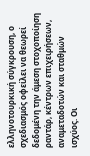ελληνοτουρκική σύγκρουση, ο σχεδιασμός οφείλει να θεωρεί δεδομένη την άμεση στοχοποίηση ραντάρ, κέντρων επιχειρήσεων, αναμεταδοτών και σταθμών ισχύος. Οι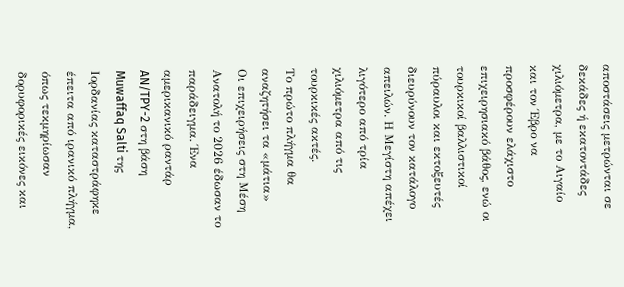αποστάσεις μετρώνται σε δεκάδες ή εκατοντάδες χιλιόμετρα, με το Αιγαίο και τον Έβρο να προσφέρουν ελάχιστο επιχειρησιακό βάθος, ενώ οι τουρκικοί βαλλιστικοί πύραυλοι και εκτοξευτές διευρύνουν τον κατάλογο απειλών. Η Μεγίστη απέχει λιγότερο από τρία χιλιόμετρα από τις τουρκικές ακτές.
Το πρώτο πλήγμα θα αναζητήσει τα «μάτια»
Οι επιχειρήσεις στη Μέση Ανατολή το 2026 έδωσαν το παράδειγμα. Ένα αμερικανικό ραντάρ AN/TPY-2 στη βάση Muwaffaq Salti της Ιορδανίας καταστράφηκε έπειτα από ιρανικό πλήγμα, όπως τεκμηρίωσαν δορυφορικές εικόνες και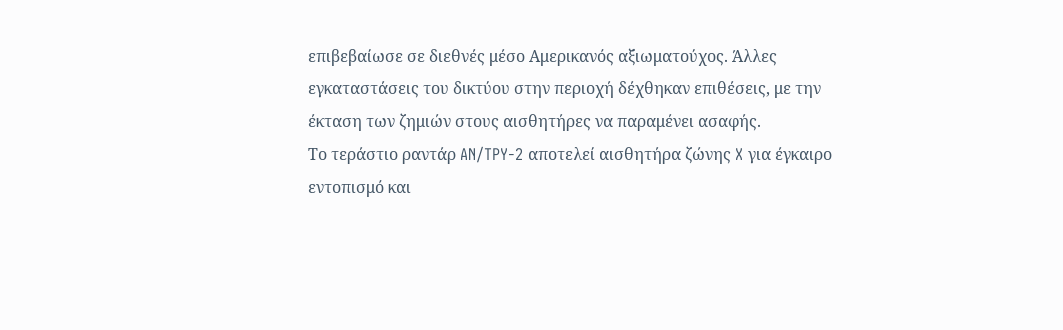επιβεβαίωσε σε διεθνές μέσο Αμερικανός αξιωματούχος. Άλλες εγκαταστάσεις του δικτύου στην περιοχή δέχθηκαν επιθέσεις, με την έκταση των ζημιών στους αισθητήρες να παραμένει ασαφής.
Το τεράστιο ραντάρ AN/TPY-2 αποτελεί αισθητήρα ζώνης X για έγκαιρο εντοπισμό και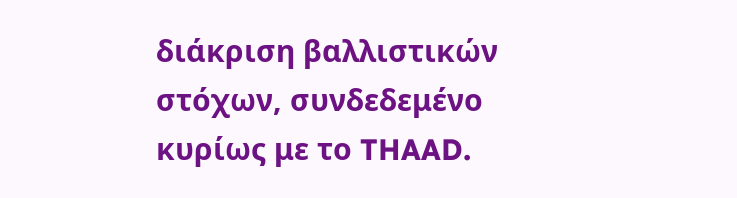διάκριση βαλλιστικών στόχων, συνδεδεμένο κυρίως με το THAAD.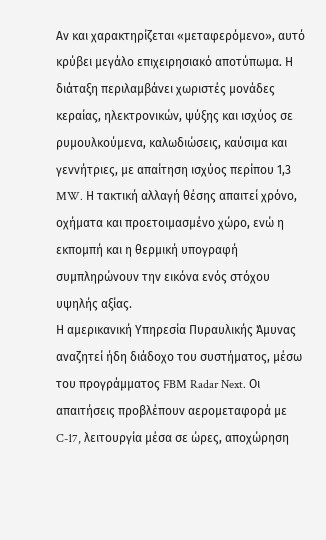Αν και χαρακτηρίζεται «μεταφερόμενο», αυτό κρύβει μεγάλο επιχειρησιακό αποτύπωμα. Η διάταξη περιλαμβάνει χωριστές μονάδες κεραίας, ηλεκτρονικών, ψύξης και ισχύος σε ρυμουλκούμενα, καλωδιώσεις, καύσιμα και γεννήτριες, με απαίτηση ισχύος περίπου 1,3 MW. Η τακτική αλλαγή θέσης απαιτεί χρόνο, οχήματα και προετοιμασμένο χώρο, ενώ η εκπομπή και η θερμική υπογραφή συμπληρώνουν την εικόνα ενός στόχου υψηλής αξίας.
Η αμερικανική Υπηρεσία Πυραυλικής Άμυνας αναζητεί ήδη διάδοχο του συστήματος, μέσω του προγράμματος FBM Radar Next. Οι απαιτήσεις προβλέπουν αερομεταφορά με C-17, λειτουργία μέσα σε ώρες, αποχώρηση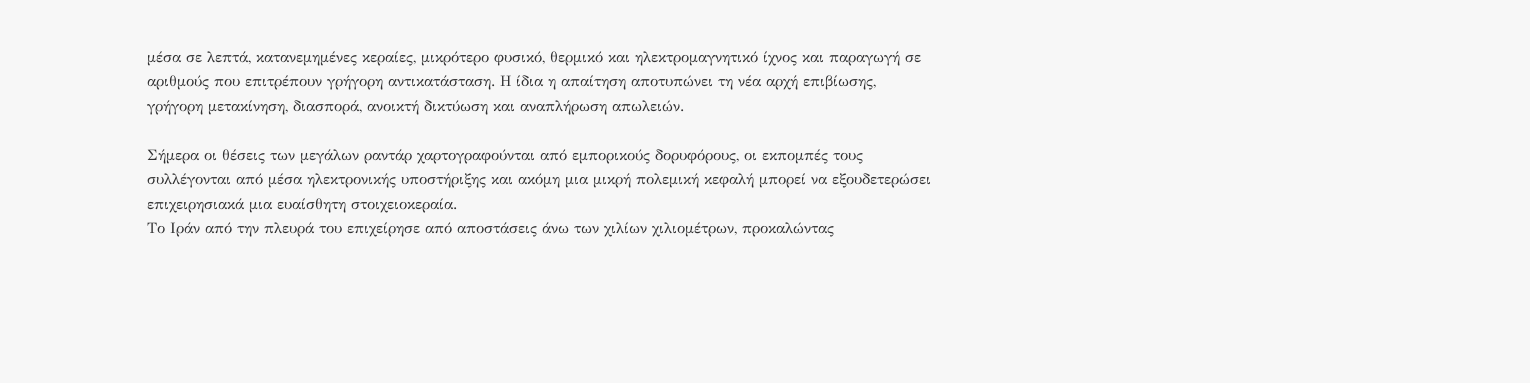μέσα σε λεπτά, κατανεμημένες κεραίες, μικρότερο φυσικό, θερμικό και ηλεκτρομαγνητικό ίχνος και παραγωγή σε αριθμούς που επιτρέπουν γρήγορη αντικατάσταση. Η ίδια η απαίτηση αποτυπώνει τη νέα αρχή επιβίωσης, γρήγορη μετακίνηση, διασπορά, ανοικτή δικτύωση και αναπλήρωση απωλειών.

Σήμερα οι θέσεις των μεγάλων ραντάρ χαρτογραφούνται από εμπορικούς δορυφόρους, οι εκπομπές τους συλλέγονται από μέσα ηλεκτρονικής υποστήριξης και ακόμη μια μικρή πολεμική κεφαλή μπορεί να εξουδετερώσει επιχειρησιακά μια ευαίσθητη στοιχειοκεραία.
Το Ιράν από την πλευρά του επιχείρησε από αποστάσεις άνω των χιλίων χιλιομέτρων, προκαλώντας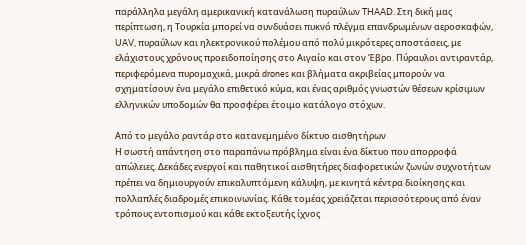παράλληλα μεγάλη αμερικανική κατανάλωση πυραύλων THAAD. Στη δική μας περίπτωση, η Τουρκία μπορεί να συνδυάσει πυκνό πλέγμα επανδρωμένων αεροσκαφών, UAV, πυραύλων και ηλεκτρονικού πολέμου από πολύ μικρότερες αποστάσεις, με ελάχιστους χρόνους προειδοποίησης στο Αιγαίο και στον Έβρο. Πύραυλοι αντιραντάρ, περιφερόμενα πυρομαχικά, μικρά drones και βλήματα ακριβείας μπορούν να σχηματίσουν ένα μεγάλο επιθετικό κύμα, και ένας αριθμός γνωστών θέσεων κρίσιμων ελληνικών υποδομών θα προσφέρει έτοιμο κατάλογο στόχων.

Από το μεγάλο ραντάρ στο κατανεμημένο δίκτυο αισθητήρων
Η σωστή απάντηση στο παραπάνω πρόβλημα είναι ένα δίκτυο που απορροφά απώλειες. Δεκάδες ενεργοί και παθητικοί αισθητήρες διαφορετικών ζωνών συχνοτήτων πρέπει να δημιουργούν επικαλυπτόμενη κάλυψη, με κινητά κέντρα διοίκησης και πολλαπλές διαδρομές επικοινωνίας. Κάθε τομέας χρειάζεται περισσότερους από έναν τρόπους εντοπισμού και κάθε εκτοξευτής ίχνος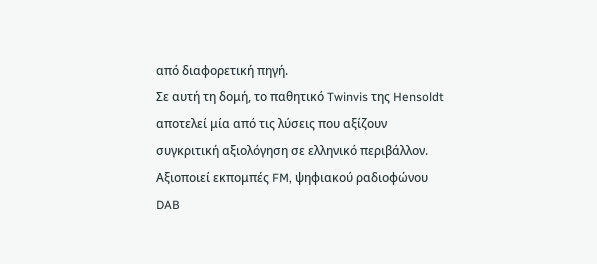από διαφορετική πηγή.
Σε αυτή τη δομή, το παθητικό Twinvis της Hensoldt αποτελεί μία από τις λύσεις που αξίζουν συγκριτική αξιολόγηση σε ελληνικό περιβάλλον. Αξιοποιεί εκπομπές FM, ψηφιακού ραδιοφώνου DAB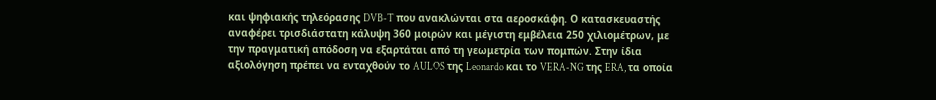και ψηφιακής τηλεόρασης DVB-T που ανακλώνται στα αεροσκάφη. Ο κατασκευαστής αναφέρει τρισδιάστατη κάλυψη 360 μοιρών και μέγιστη εμβέλεια 250 χιλιομέτρων, με την πραγματική απόδοση να εξαρτάται από τη γεωμετρία των πομπών. Στην ίδια αξιολόγηση πρέπει να ενταχθούν το AULOS της Leonardo και το VERA-NG της ERA, τα οποία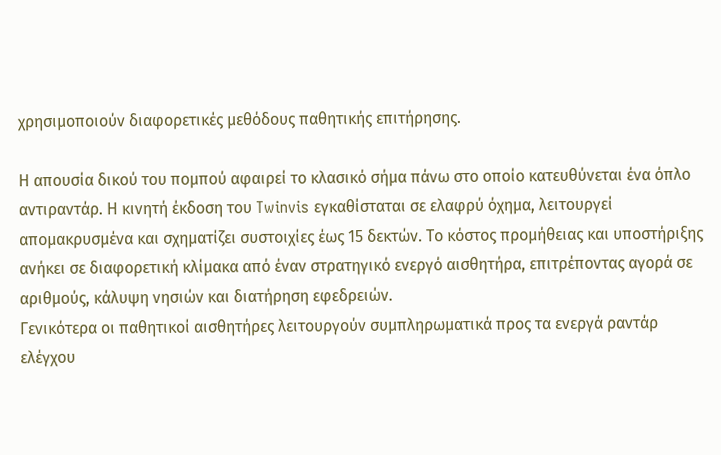χρησιμοποιούν διαφορετικές μεθόδους παθητικής επιτήρησης.

Η απουσία δικού του πομπού αφαιρεί το κλασικό σήμα πάνω στο οποίο κατευθύνεται ένα όπλο αντιραντάρ. Η κινητή έκδοση του Twinvis εγκαθίσταται σε ελαφρύ όχημα, λειτουργεί απομακρυσμένα και σχηματίζει συστοιχίες έως 15 δεκτών. Το κόστος προμήθειας και υποστήριξης ανήκει σε διαφορετική κλίμακα από έναν στρατηγικό ενεργό αισθητήρα, επιτρέποντας αγορά σε αριθμούς, κάλυψη νησιών και διατήρηση εφεδρειών.
Γενικότερα οι παθητικοί αισθητήρες λειτουργούν συμπληρωματικά προς τα ενεργά ραντάρ ελέγχου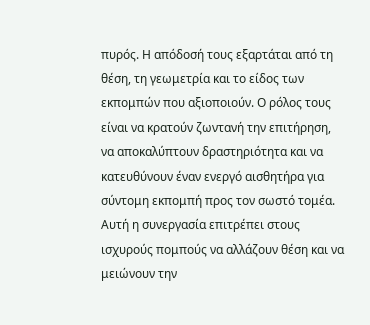πυρός. Η απόδοσή τους εξαρτάται από τη θέση, τη γεωμετρία και το είδος των εκπομπών που αξιοποιούν. Ο ρόλος τους είναι να κρατούν ζωντανή την επιτήρηση, να αποκαλύπτουν δραστηριότητα και να κατευθύνουν έναν ενεργό αισθητήρα για σύντομη εκπομπή προς τον σωστό τομέα. Αυτή η συνεργασία επιτρέπει στους ισχυρούς πομπούς να αλλάζουν θέση και να μειώνουν την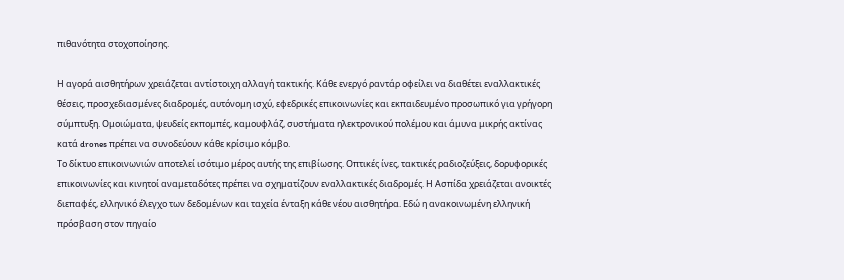πιθανότητα στοχοποίησης.

Η αγορά αισθητήρων χρειάζεται αντίστοιχη αλλαγή τακτικής. Κάθε ενεργό ραντάρ οφείλει να διαθέτει εναλλακτικές θέσεις, προσχεδιασμένες διαδρομές, αυτόνομη ισχύ, εφεδρικές επικοινωνίες και εκπαιδευμένο προσωπικό για γρήγορη σύμπτυξη. Ομοιώματα, ψευδείς εκπομπές, καμουφλάζ, συστήματα ηλεκτρονικού πολέμου και άμυνα μικρής ακτίνας κατά drones πρέπει να συνοδεύουν κάθε κρίσιμο κόμβο.
Το δίκτυο επικοινωνιών αποτελεί ισότιμο μέρος αυτής της επιβίωσης. Οπτικές ίνες, τακτικές ραδιοζεύξεις, δορυφορικές επικοινωνίες και κινητοί αναμεταδότες πρέπει να σχηματίζουν εναλλακτικές διαδρομές. Η Ασπίδα χρειάζεται ανοικτές διεπαφές, ελληνικό έλεγχο των δεδομένων και ταχεία ένταξη κάθε νέου αισθητήρα. Εδώ η ανακοινωμένη ελληνική πρόσβαση στον πηγαίο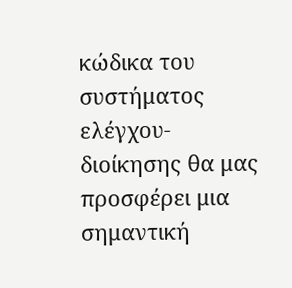κώδικα του συστήματος ελέγχου-διοίκησης θα μας προσφέρει μια σημαντική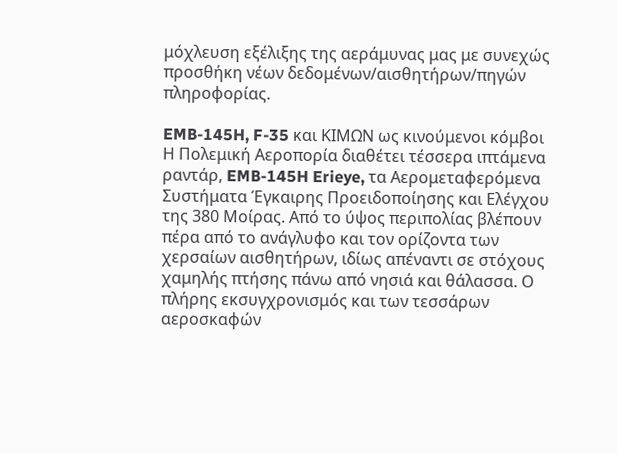μόχλευση εξέλιξης της αεράμυνας μας με συνεχώς προσθήκη νέων δεδομένων/αισθητήρων/πηγών πληροφορίας.

EMB-145H, F-35 και ΚΙΜΩΝ ως κινούμενοι κόμβοι
Η Πολεμική Αεροπορία διαθέτει τέσσερα ιπτάμενα ραντάρ, EMB-145H Erieye, τα Αερομεταφερόμενα Συστήματα Έγκαιρης Προειδοποίησης και Ελέγχου της 380 Μοίρας. Από το ύψος περιπολίας βλέπουν πέρα από το ανάγλυφο και τον ορίζοντα των χερσαίων αισθητήρων, ιδίως απέναντι σε στόχους χαμηλής πτήσης πάνω από νησιά και θάλασσα. Ο πλήρης εκσυγχρονισμός και των τεσσάρων αεροσκαφών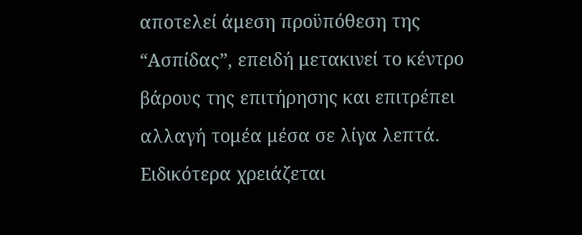αποτελεί άμεση προϋπόθεση της “Ασπίδας”, επειδή μετακινεί το κέντρο βάρους της επιτήρησης και επιτρέπει αλλαγή τομέα μέσα σε λίγα λεπτά.
Ειδικότερα χρειάζεται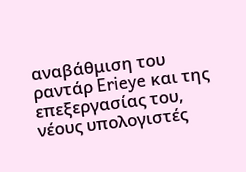αναβάθμιση του ραντάρ Erieye και της επεξεργασίας του, νέους υπολογιστές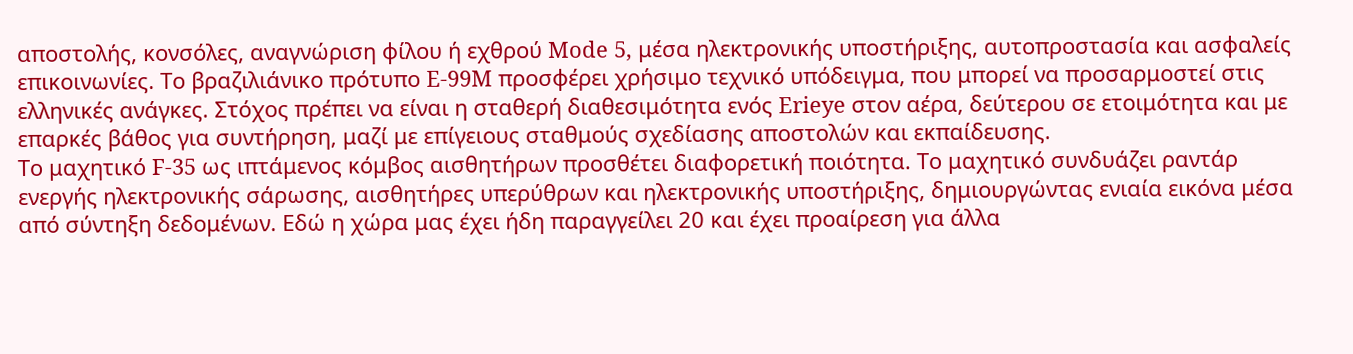αποστολής, κονσόλες, αναγνώριση φίλου ή εχθρού Mode 5, μέσα ηλεκτρονικής υποστήριξης, αυτοπροστασία και ασφαλείς επικοινωνίες. Το βραζιλιάνικο πρότυπο E-99M προσφέρει χρήσιμο τεχνικό υπόδειγμα, που μπορεί να προσαρμοστεί στις ελληνικές ανάγκες. Στόχος πρέπει να είναι η σταθερή διαθεσιμότητα ενός Erieye στον αέρα, δεύτερου σε ετοιμότητα και με επαρκές βάθος για συντήρηση, μαζί με επίγειους σταθμούς σχεδίασης αποστολών και εκπαίδευσης.
Το μαχητικό F-35 ως ιπτάμενος κόμβος αισθητήρων προσθέτει διαφορετική ποιότητα. Το μαχητικό συνδυάζει ραντάρ ενεργής ηλεκτρονικής σάρωσης, αισθητήρες υπερύθρων και ηλεκτρονικής υποστήριξης, δημιουργώντας ενιαία εικόνα μέσα από σύντηξη δεδομένων. Εδώ η χώρα μας έχει ήδη παραγγείλει 20 και έχει προαίρεση για άλλα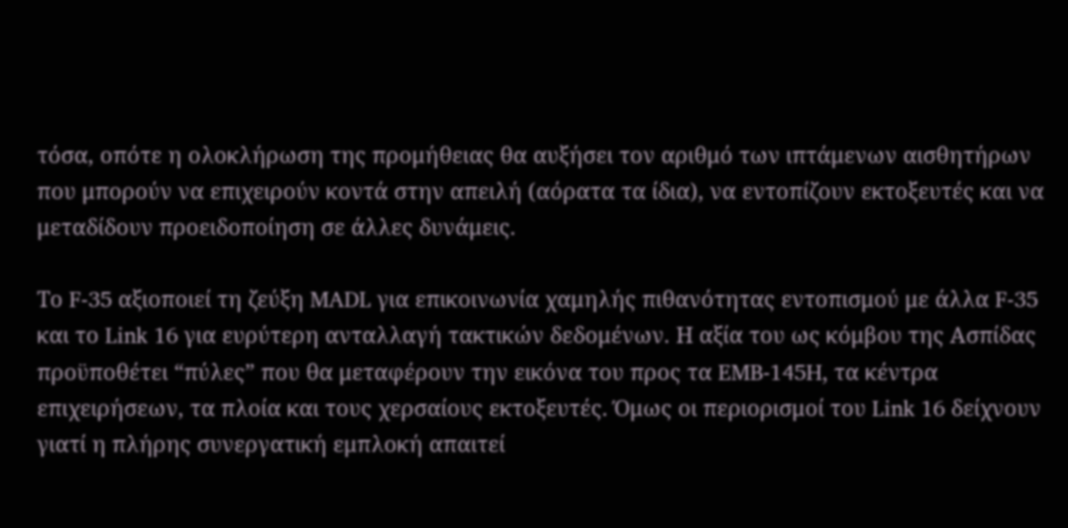τόσα, οπότε η ολοκλήρωση της προμήθειας θα αυξήσει τον αριθμό των ιπτάμενων αισθητήρων που μπορούν να επιχειρούν κοντά στην απειλή (αόρατα τα ίδια), να εντοπίζουν εκτοξευτές και να μεταδίδουν προειδοποίηση σε άλλες δυνάμεις.

Το F-35 αξιοποιεί τη ζεύξη MADL για επικοινωνία χαμηλής πιθανότητας εντοπισμού με άλλα F-35 και το Link 16 για ευρύτερη ανταλλαγή τακτικών δεδομένων. Η αξία του ως κόμβου της Ασπίδας προϋποθέτει “πύλες” που θα μεταφέρουν την εικόνα του προς τα EMB-145H, τα κέντρα επιχειρήσεων, τα πλοία και τους χερσαίους εκτοξευτές. Όμως οι περιορισμοί του Link 16 δείχνουν γιατί η πλήρης συνεργατική εμπλοκή απαιτεί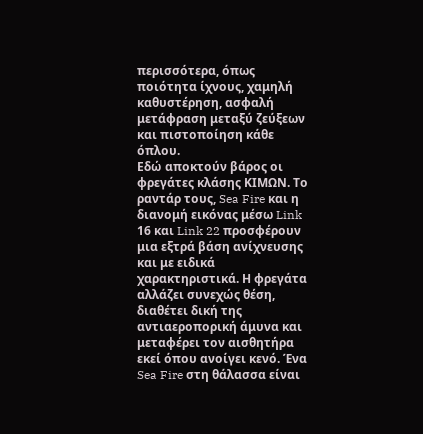περισσότερα, όπως ποιότητα ίχνους, χαμηλή καθυστέρηση, ασφαλή μετάφραση μεταξύ ζεύξεων και πιστοποίηση κάθε όπλου.
Εδώ αποκτούν βάρος οι φρεγάτες κλάσης ΚΙΜΩΝ. Το ραντάρ τους, Sea Fire και η διανομή εικόνας μέσω Link 16 και Link 22 προσφέρουν μια εξτρά βάση ανίχνευσης και με ειδικά χαρακτηριστικά. Η φρεγάτα αλλάζει συνεχώς θέση, διαθέτει δική της αντιαεροπορική άμυνα και μεταφέρει τον αισθητήρα εκεί όπου ανοίγει κενό. Ένα Sea Fire στη θάλασσα είναι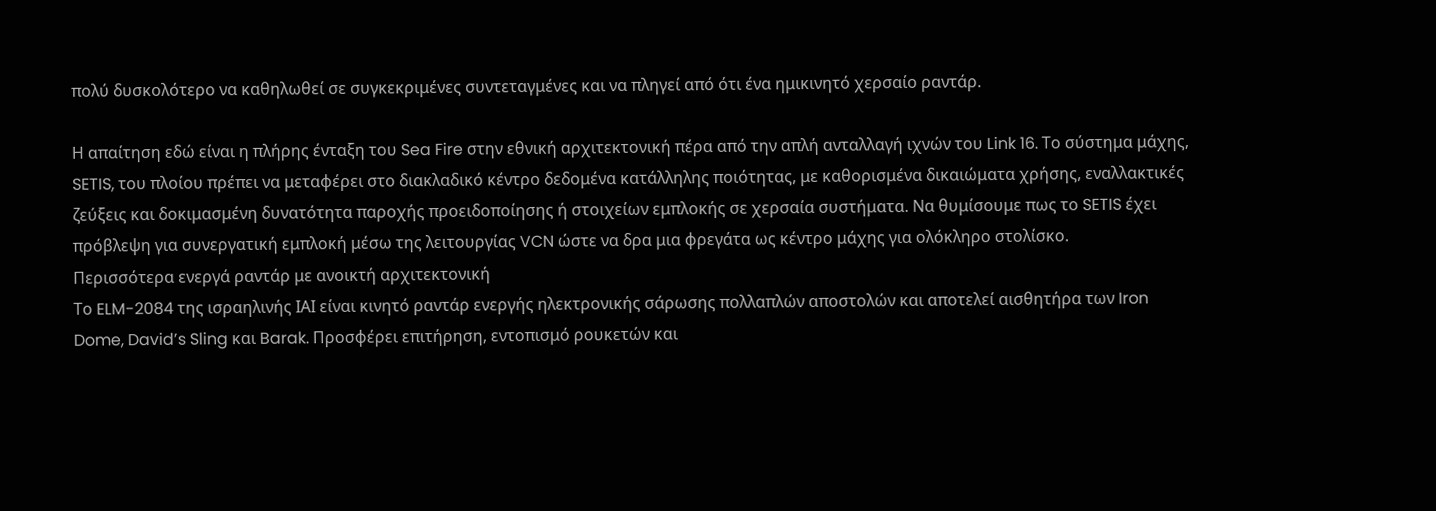πολύ δυσκολότερο να καθηλωθεί σε συγκεκριμένες συντεταγμένες και να πληγεί από ότι ένα ημικινητό χερσαίο ραντάρ.

Η απαίτηση εδώ είναι η πλήρης ένταξη του Sea Fire στην εθνική αρχιτεκτονική πέρα από την απλή ανταλλαγή ιχνών του Link 16. Το σύστημα μάχης, SETIS, του πλοίου πρέπει να μεταφέρει στο διακλαδικό κέντρο δεδομένα κατάλληλης ποιότητας, με καθορισμένα δικαιώματα χρήσης, εναλλακτικές ζεύξεις και δοκιμασμένη δυνατότητα παροχής προειδοποίησης ή στοιχείων εμπλοκής σε χερσαία συστήματα. Να θυμίσουμε πως το SETIS έχει πρόβλεψη για συνεργατική εμπλοκή μέσω της λειτουργίας VCN ώστε να δρα μια φρεγάτα ως κέντρο μάχης για ολόκληρο στολίσκο.
Περισσότερα ενεργά ραντάρ με ανοικτή αρχιτεκτονική
Το ELM-2084 της ισραηλινής ΙΑΙ είναι κινητό ραντάρ ενεργής ηλεκτρονικής σάρωσης πολλαπλών αποστολών και αποτελεί αισθητήρα των Iron Dome, David’s Sling και Barak. Προσφέρει επιτήρηση, εντοπισμό ρουκετών και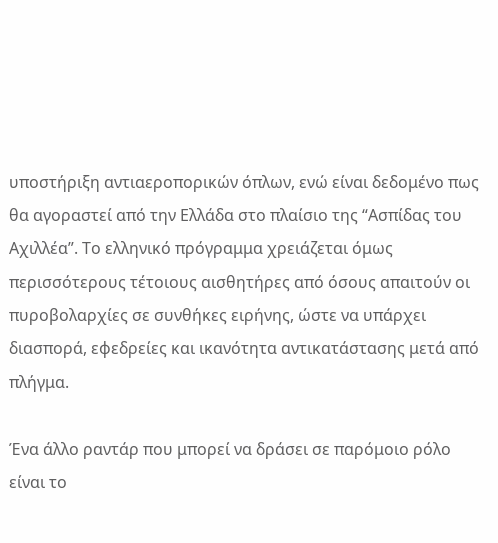υποστήριξη αντιαεροπορικών όπλων, ενώ είναι δεδομένο πως θα αγοραστεί από την Ελλάδα στο πλαίσιο της “Ασπίδας του Αχιλλέα”. Το ελληνικό πρόγραμμα χρειάζεται όμως περισσότερους τέτοιους αισθητήρες από όσους απαιτούν οι πυροβολαρχίες σε συνθήκες ειρήνης, ώστε να υπάρχει διασπορά, εφεδρείες και ικανότητα αντικατάστασης μετά από πλήγμα.

Ένα άλλο ραντάρ που μπορεί να δράσει σε παρόμοιο ρόλο είναι το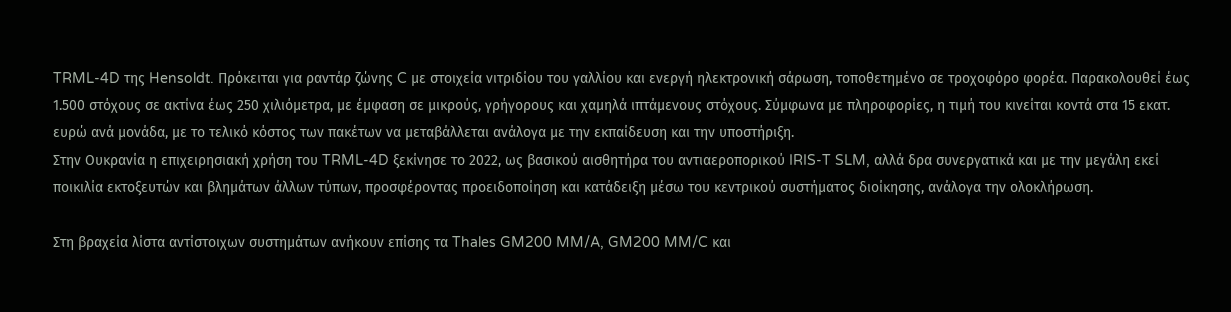TRML-4D της Hensoldt. Πρόκειται για ραντάρ ζώνης C με στοιχεία νιτριδίου του γαλλίου και ενεργή ηλεκτρονική σάρωση, τοποθετημένο σε τροχοφόρο φορέα. Παρακολουθεί έως 1.500 στόχους σε ακτίνα έως 250 χιλιόμετρα, με έμφαση σε μικρούς, γρήγορους και χαμηλά ιπτάμενους στόχους. Σύμφωνα με πληροφορίες, η τιμή του κινείται κοντά στα 15 εκατ. ευρώ ανά μονάδα, με το τελικό κόστος των πακέτων να μεταβάλλεται ανάλογα με την εκπαίδευση και την υποστήριξη.
Στην Ουκρανία η επιχειρησιακή χρήση του TRML-4D ξεκίνησε το 2022, ως βασικού αισθητήρα του αντιαεροπορικού IRIS-T SLM, αλλά δρα συνεργατικά και με την μεγάλη εκεί ποικιλία εκτοξευτών και βλημάτων άλλων τύπων, προσφέροντας προειδοποίηση και κατάδειξη μέσω του κεντρικού συστήματος διοίκησης, ανάλογα την ολοκλήρωση.

Στη βραχεία λίστα αντίστοιχων συστημάτων ανήκουν επίσης τα Thales GM200 MM/A, GM200 MM/C και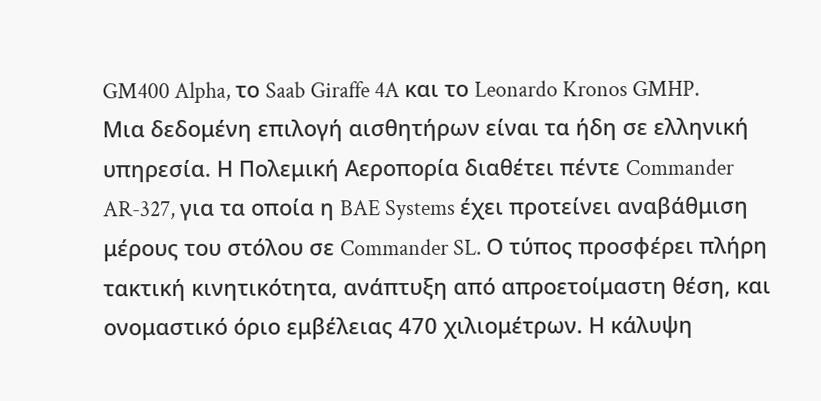GM400 Alpha, το Saab Giraffe 4A και το Leonardo Kronos GMHP.
Μια δεδομένη επιλογή αισθητήρων είναι τα ήδη σε ελληνική υπηρεσία. Η Πολεμική Αεροπορία διαθέτει πέντε Commander AR-327, για τα οποία η BAE Systems έχει προτείνει αναβάθμιση μέρους του στόλου σε Commander SL. Ο τύπος προσφέρει πλήρη τακτική κινητικότητα, ανάπτυξη από απροετοίμαστη θέση, και ονομαστικό όριο εμβέλειας 470 χιλιομέτρων. Η κάλυψη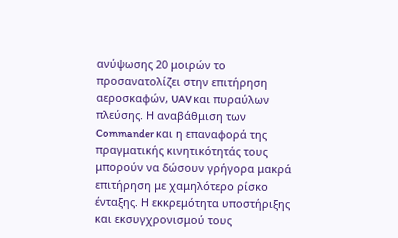ανύψωσης 20 μοιρών το προσανατολίζει στην επιτήρηση αεροσκαφών, UAV και πυραύλων πλεύσης. Η αναβάθμιση των Commander και η επαναφορά της πραγματικής κινητικότητάς τους μπορούν να δώσουν γρήγορα μακρά επιτήρηση με χαμηλότερο ρίσκο ένταξης. Η εκκρεμότητα υποστήριξης και εκσυγχρονισμού τους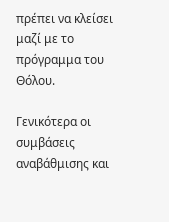πρέπει να κλείσει μαζί με το πρόγραμμα του Θόλου.

Γενικότερα οι συμβάσεις αναβάθμισης και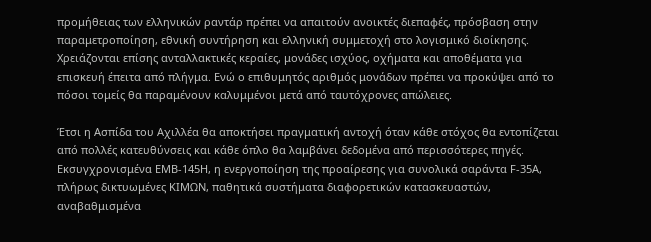προμήθειας των ελληνικών ραντάρ πρέπει να απαιτούν ανοικτές διεπαφές, πρόσβαση στην παραμετροποίηση, εθνική συντήρηση και ελληνική συμμετοχή στο λογισμικό διοίκησης. Χρειάζονται επίσης ανταλλακτικές κεραίες, μονάδες ισχύος, οχήματα και αποθέματα για επισκευή έπειτα από πλήγμα. Ενώ ο επιθυμητός αριθμός μονάδων πρέπει να προκύψει από το πόσοι τομείς θα παραμένουν καλυμμένοι μετά από ταυτόχρονες απώλειες.

Έτσι η Ασπίδα του Αχιλλέα θα αποκτήσει πραγματική αντοχή όταν κάθε στόχος θα εντοπίζεται από πολλές κατευθύνσεις και κάθε όπλο θα λαμβάνει δεδομένα από περισσότερες πηγές. Εκσυγχρονισμένα EMB-145H, η ενεργοποίηση της προαίρεσης για συνολικά σαράντα F-35A, πλήρως δικτυωμένες ΚΙΜΩΝ, παθητικά συστήματα διαφορετικών κατασκευαστών, αναβαθμισμένα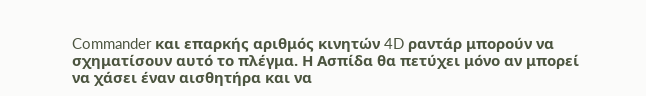Commander και επαρκής αριθμός κινητών 4D ραντάρ μπορούν να σχηματίσουν αυτό το πλέγμα. Η Ασπίδα θα πετύχει μόνο αν μπορεί να χάσει έναν αισθητήρα και να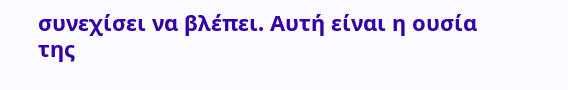συνεχίσει να βλέπει. Αυτή είναι η ουσία της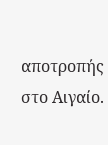αποτροπής στο Αιγαίο.